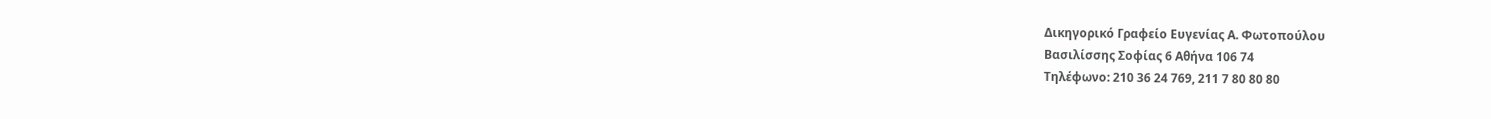Δικηγορικό Γραφείο Ευγενίας Α. Φωτοπούλου
Βασιλίσσης Σοφίας 6 Αθήνα 106 74
Τηλέφωνο: 210 36 24 769, 211 7 80 80 80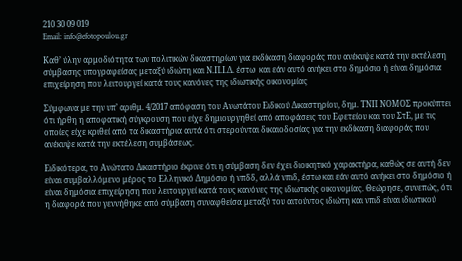210 30 09 019
Email: info@efotopoulou.gr

Καθ’ ύλην αρμοδιότητα των πολιτικών δικαστηρίων για εκδίκαση διαφοράς που ανέκυψε κατά την εκτέλεση σύμβασης υπογραφείσας μεταξύ ιδιώτη και Ν.Π.Ι.Δ. έστω  και εάν αυτό ανήκει στο δημόσιο ή είναι δημόσια επιχείρηση που λειτουργεί κατά τους κανόνες της ιδιωτικής οικονομίας

Σύμφωνα με την υπ’ αριθμ. 4/2017 απόφαση του Ανωτάτου Ειδικού Δικαστηρίου, δημ. ΤΝΠ ΝΟΜΟΣ προκύπτει ότι ήρθη η αποφατική σύγκρουση που είχε δημιουργηθεί από αποφάσεις του Εφετείου και του ΣτΕ, με τις οποίες είχε κριθεί από τα δικαστήρια αυτά ότι στερούνται δικαιοδοσίας για την εκδίκαση διαφοράς που ανέκυψε κατά την εκτέλεση συμβάσεως.

Ειδικότερα, το Ανώτατο Δικαστήριο έκρινε ότι η σύμβαση δεν έχει διοικητικό χαρακτήρα, καθώς σε αυτή δεν είναι συμβαλλόμενο μέρος το Ελληνικό Δημόσιο ή νπδδ, αλλά νπιδ, έστω και εάν αυτό ανήκει στο δημόσιο ή είναι δημόσια επιχείρηση που λειτουργεί κατά τους κανόνες της ιδιωτικής οικονομίας. Θεώρησε, συνεπώς, ότι η διαφορά που γεννήθηκε από σύμβαση συναφθείσα μεταξύ του αιτούντος ιδιώτη και νπιδ είναι ιδιωτικού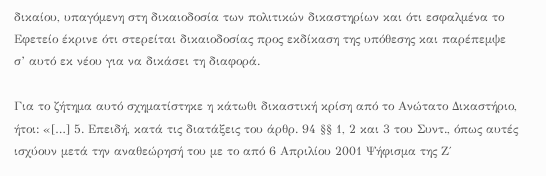δικαίου, υπαγόμενη στη δικαιοδοσία των πολιτικών δικαστηρίων και ότι εσφαλμένα το Εφετείο έκρινε ότι στερείται δικαιοδοσίας προς εκδίκαση της υπόθεσης και παρέπεμψε σ’ αυτό εκ νέου για να δικάσει τη διαφορά.

Για το ζήτημα αυτό σχηματίστηκε η κάτωθι δικαστική κρίση από το Ανώτατο Δικαστήριο, ήτοι: «[…] 5. Επειδή, κατά τις διατάξεις του άρθρ. 94 §§ 1, 2 και 3 του Συντ., όπως αυτές ισχύουν μετά την αναθεώρησή του με το από 6 Απριλίου 2001 Ψήφισμα της Ζ΄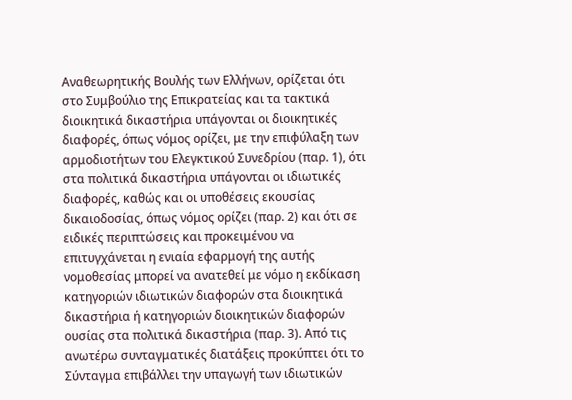Αναθεωρητικής Βουλής των Ελλήνων, ορίζεται ότι στο Συμβούλιο της Επικρατείας και τα τακτικά διοικητικά δικαστήρια υπάγονται οι διοικητικές διαφορές, όπως νόμος ορίζει, με την επιφύλαξη των αρμοδιοτήτων του Ελεγκτικού Συνεδρίου (παρ. 1), ότι στα πολιτικά δικαστήρια υπάγονται οι ιδιωτικές διαφορές, καθώς και οι υποθέσεις εκουσίας δικαιοδοσίας, όπως νόμος ορίζει (παρ. 2) και ότι σε ειδικές περιπτώσεις και προκειμένου να επιτυγχάνεται η ενιαία εφαρμογή της αυτής νομοθεσίας μπορεί να ανατεθεί με νόμο η εκδίκαση κατηγοριών ιδιωτικών διαφορών στα διοικητικά δικαστήρια ή κατηγοριών διοικητικών διαφορών ουσίας στα πολιτικά δικαστήρια (παρ. 3). Από τις ανωτέρω συνταγματικές διατάξεις προκύπτει ότι το Σύνταγμα επιβάλλει την υπαγωγή των ιδιωτικών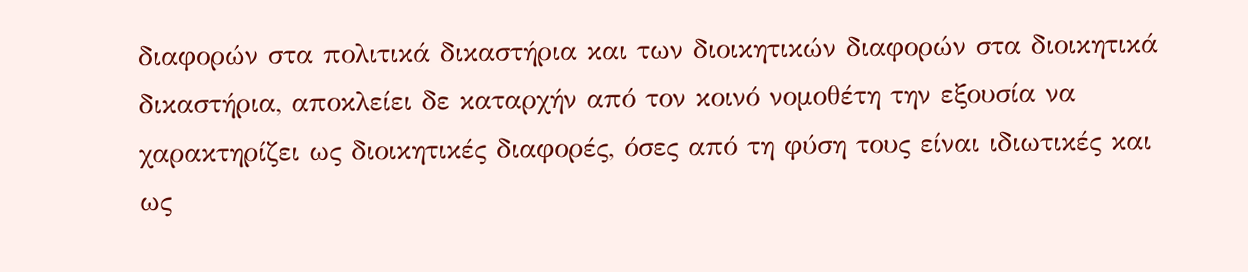διαφορών στα πολιτικά δικαστήρια και των διοικητικών διαφορών στα διοικητικά δικαστήρια, αποκλείει δε καταρχήν από τον κοινό νομοθέτη την εξουσία να χαρακτηρίζει ως διοικητικές διαφορές, όσες από τη φύση τους είναι ιδιωτικές και ως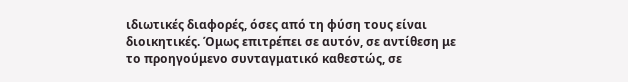ιδιωτικές διαφορές, όσες από τη φύση τους είναι διοικητικές. Όμως επιτρέπει σε αυτόν, σε αντίθεση με το προηγούμενο συνταγματικό καθεστώς, σε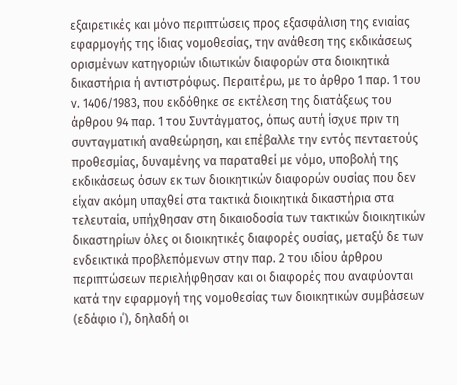εξαιρετικές και μόνο περιπτώσεις προς εξασφάλιση της ενιαίας εφαρμογής της ίδιας νομοθεσίας, την ανάθεση της εκδικάσεως ορισμένων κατηγοριών ιδιωτικών διαφορών στα διοικητικά δικαστήρια ή αντιστρόφως. Περαιτέρω, με το άρθρο 1 παρ. 1 του ν. 1406/1983, που εκδόθηκε σε εκτέλεση της διατάξεως του άρθρου 94 παρ. 1 του Συντάγματος, όπως αυτή ίσχυε πριν τη συνταγματική αναθεώρηση, και επέβαλλε την εντός πενταετούς προθεσμίας, δυναμένης να παραταθεί με νόμο, υποβολή της εκδικάσεως όσων εκ των διοικητικών διαφορών ουσίας που δεν είχαν ακόμη υπαχθεί στα τακτικά διοικητικά δικαστήρια στα τελευταία, υπήχθησαν στη δικαιοδοσία των τακτικών διοικητικών δικαστηρίων όλες οι διοικητικές διαφορές ουσίας, μεταξύ δε των ενδεικτικά προβλεπόμενων στην παρ. 2 του ιδίου άρθρου περιπτώσεων περιελήφθησαν και οι διαφορές που αναφύονται κατά την εφαρμογή της νομοθεσίας των διοικητικών συμβάσεων (εδάφιο ι΄), δηλαδή οι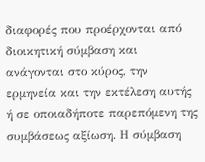διαφορές που προέρχονται από διοικητική σύμβαση και ανάγονται στο κύρος, την ερμηνεία και την εκτέλεση αυτής ή σε οποιαδήποτε παρεπόμενη της συμβάσεως αξίωση. Η σύμβαση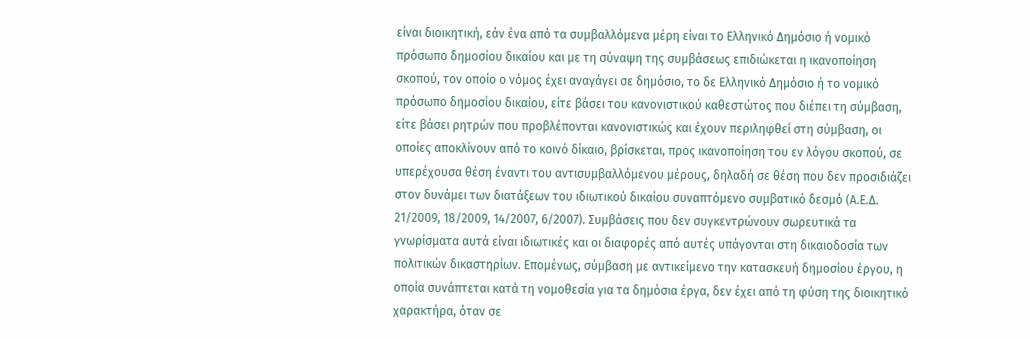είναι διοικητική, εάν ένα από τα συμβαλλόμενα μέρη είναι το Ελληνικό Δημόσιο ή νομικό πρόσωπο δημοσίου δικαίου και με τη σύναψη της συμβάσεως επιδιώκεται η ικανοποίηση σκοπού, τον οποίο ο νόμος έχει αναγάγει σε δημόσιο, το δε Ελληνικό Δημόσιο ή το νομικό πρόσωπο δημοσίου δικαίου, είτε βάσει του κανονιστικού καθεστώτος που διέπει τη σύμβαση, είτε βάσει ρητρών που προβλέπονται κανονιστικώς και έχουν περιληφθεί στη σύμβαση, οι οποίες αποκλίνουν από το κοινό δίκαιο, βρίσκεται, προς ικανοποίηση του εν λόγου σκοπού, σε υπερέχουσα θέση έναντι του αντισυμβαλλόμενου μέρους, δηλαδή σε θέση που δεν προσιδιάζει στον δυνάμει των διατάξεων του ιδιωτικού δικαίου συναπτόμενο συμβατικό δεσμό (Α.Ε.Δ. 21/2009, 18/2009, 14/2007, 6/2007). Συμβάσεις που δεν συγκεντρώνουν σωρευτικά τα γνωρίσματα αυτά είναι ιδιωτικές και οι διαφορές από αυτές υπάγονται στη δικαιοδοσία των πολιτικών δικαστηρίων. Επομένως, σύμβαση με αντικείμενο την κατασκευή δημοσίου έργου, η οποία συνάπτεται κατά τη νομοθεσία για τα δημόσια έργα, δεν έχει από τη φύση της διοικητικό χαρακτήρα, όταν σε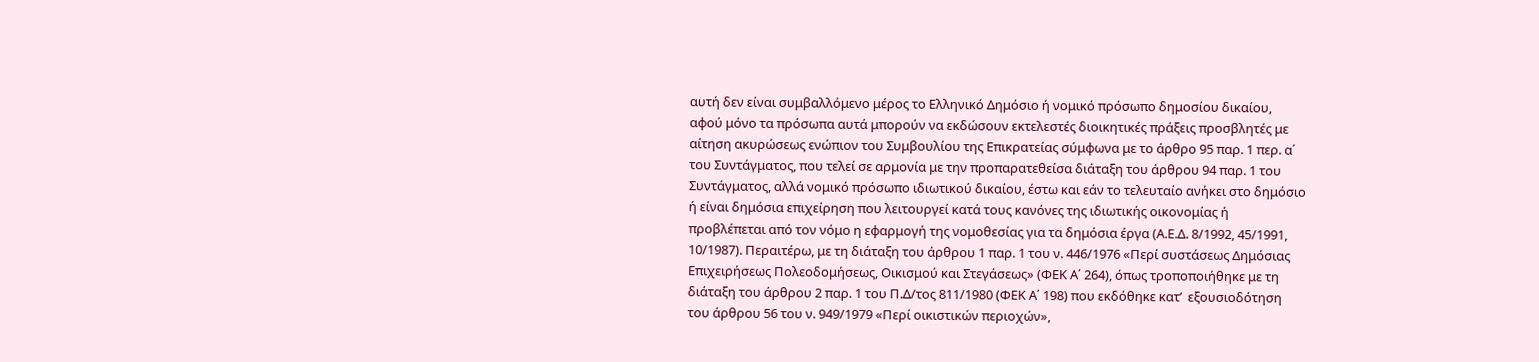αυτή δεν είναι συμβαλλόμενο μέρος το Ελληνικό Δημόσιο ή νομικό πρόσωπο δημοσίου δικαίου, αφού μόνο τα πρόσωπα αυτά μπορούν να εκδώσουν εκτελεστές διοικητικές πράξεις προσβλητές με αίτηση ακυρώσεως ενώπιον του Συμβουλίου της Επικρατείας σύμφωνα με το άρθρο 95 παρ. 1 περ. α΄ του Συντάγματος, που τελεί σε αρμονία με την προπαρατεθείσα διάταξη του άρθρου 94 παρ. 1 του Συντάγματος, αλλά νομικό πρόσωπο ιδιωτικού δικαίου, έστω και εάν το τελευταίο ανήκει στο δημόσιο ή είναι δημόσια επιχείρηση που λειτουργεί κατά τους κανόνες της ιδιωτικής οικονομίας ή προβλέπεται από τον νόμο η εφαρμογή της νομοθεσίας για τα δημόσια έργα (Α.Ε.Δ. 8/1992, 45/1991, 10/1987). Περαιτέρω, με τη διάταξη του άρθρου 1 παρ. 1 του ν. 446/1976 «Περί συστάσεως Δημόσιας Επιχειρήσεως Πολεοδομήσεως, Οικισμού και Στεγάσεως» (ΦΕΚ Α΄ 264), όπως τροποποιήθηκε με τη διάταξη του άρθρου 2 παρ. 1 του Π.Δ/τος 811/1980 (ΦΕΚ Α΄ 198) που εκδόθηκε κατ’  εξουσιοδότηση του άρθρου 56 του ν. 949/1979 «Περί οικιστικών περιοχών»,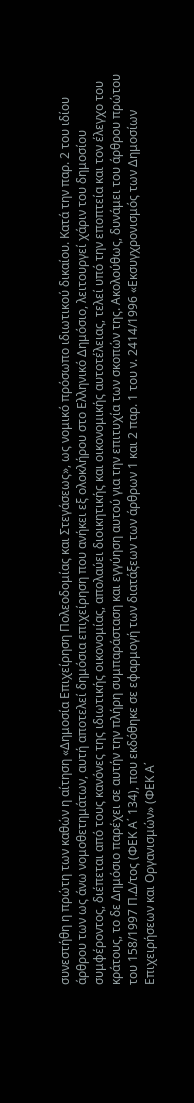συνεστήθη η πρώτη των καθών η αίτηση «Δημοσία Επιχείρηση Πολεοδομίας και Στεγάσεως», ως νομικό πρόσωπο ιδιωτικού δικαίου. Κατά την παρ. 2 του ιδίου άρθρου των ως άνω νομοθετημάτων, αυτή αποτελεί δημόσια επιχείρηση που ανήκει εξ ολοκλήρου στο Ελληνικό Δημόσιο, λειτουργεί χάριν του δημοσίου συμφέροντος, διέπεται από τους κανόνες της ιδιωτικής οικονομίας, απολαύει διοικητικής και οικονομικής αυτοτέλειας, τελεί υπό την εποπτεία και τον έλεγχο του κράτους, το δε Δημόσιο παρέχει σε αυτήν την πλήρη συμπαράσταση και εγγύηση αυτού για την επιτυχία των σκοπών της. Ακολούθως, δυνάμει του άρθρου πρώτου του 158/1997 Π.Δ/τος (ΦΕΚ Α΄ 134), που εκδόθηκε σε εφαρμογή των διατάξεων των άρθρων 1 και 2 παρ. 1 του ν. 2414/1996 «Εκσυγχρονισμός των Δημοσίων Επιχειρήσεων και Οργανισμών» (ΦΕΚ Α΄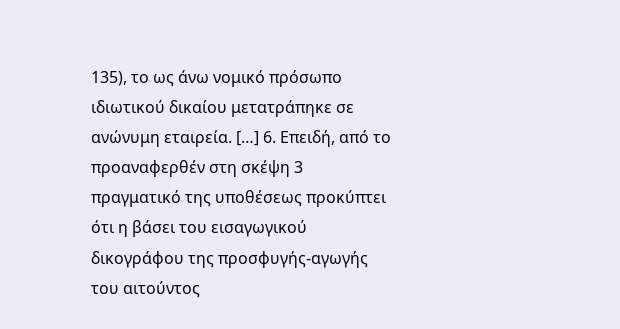135), το ως άνω νομικό πρόσωπο ιδιωτικού δικαίου μετατράπηκε σε ανώνυμη εταιρεία. […] 6. Επειδή, από το προαναφερθέν στη σκέψη 3 πραγματικό της υποθέσεως προκύπτει ότι η βάσει του εισαγωγικού δικογράφου της προσφυγής-αγωγής του αιτούντος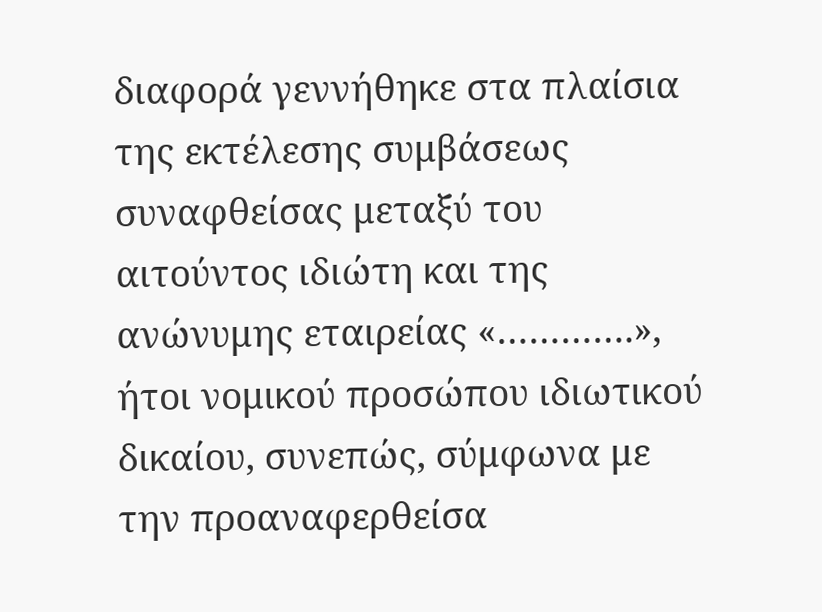διαφορά γεννήθηκε στα πλαίσια της εκτέλεσης συμβάσεως συναφθείσας μεταξύ του αιτούντος ιδιώτη και της ανώνυμης εταιρείας «………….», ήτοι νομικού προσώπου ιδιωτικού δικαίου, συνεπώς, σύμφωνα με την προαναφερθείσα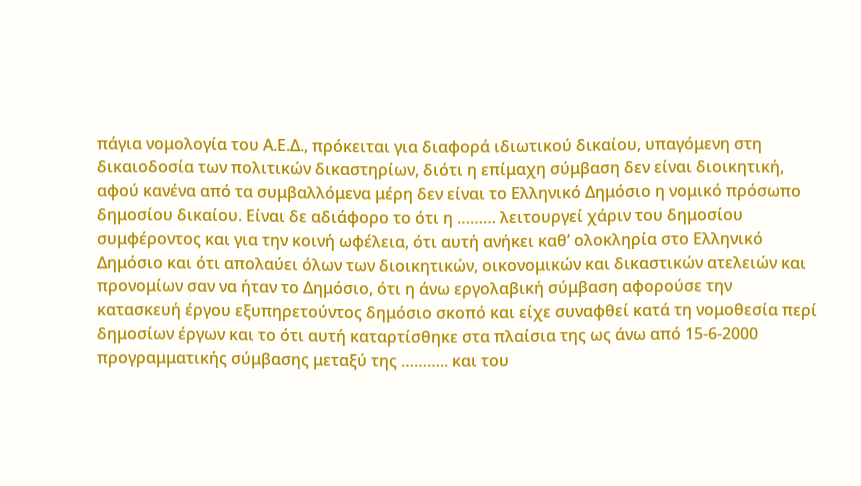πάγια νομολογία του Α.Ε.Δ., πρόκειται για διαφορά ιδιωτικού δικαίου, υπαγόμενη στη δικαιοδοσία των πολιτικών δικαστηρίων, διότι η επίμαχη σύμβαση δεν είναι διοικητική, αφού κανένα από τα συμβαλλόμενα μέρη δεν είναι το Ελληνικό Δημόσιο η νομικό πρόσωπο δημοσίου δικαίου. Είναι δε αδιάφορο το ότι η ……… λειτουργεί χάριν του δημοσίου συμφέροντος και για την κοινή ωφέλεια, ότι αυτή ανήκει καθ’ ολοκληρία στο Ελληνικό Δημόσιο και ότι απολαύει όλων των διοικητικών, οικονομικών και δικαστικών ατελειών και προνομίων σαν να ήταν το Δημόσιο, ότι η άνω εργολαβική σύμβαση αφορούσε την κατασκευή έργου εξυπηρετούντος δημόσιο σκοπό και είχε συναφθεί κατά τη νομοθεσία περί δημοσίων έργων και το ότι αυτή καταρτίσθηκε στα πλαίσια της ως άνω από 15-6-2000 προγραμματικής σύμβασης μεταξύ της ……….. και του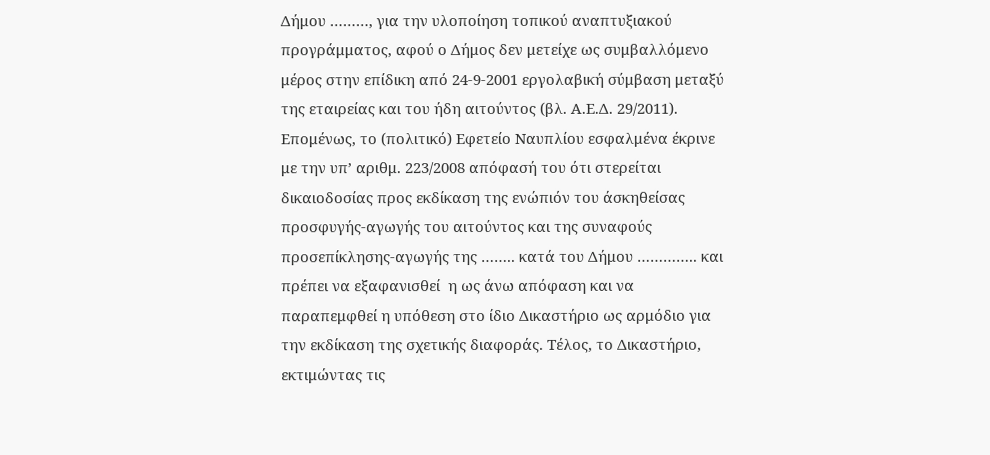Δήμου ………, για την υλοποίηση τοπικού αναπτυξιακού προγράμματος, αφού ο Δήμος δεν μετείχε ως συμβαλλόμενο μέρος στην επίδικη από 24-9-2001 εργολαβική σύμβαση μεταξύ της εταιρείας και του ήδη αιτούντος (βλ. Α.Ε.Δ. 29/2011). Επομένως, το (πολιτικό) Εφετείο Ναυπλίου εσφαλμένα έκρινε με την υπ’ αριθμ. 223/2008 απόφασή του ότι στερείται δικαιοδοσίας προς εκδίκαση της ενώπιόν του άσκηθείσας προσφυγής-αγωγής του αιτούντος και της συναφούς προσεπίκλησης-αγωγής της …….. κατά του Δήμου ………….. και πρέπει να εξαφανισθεί  η ως άνω απόφαση και να παραπεμφθεί η υπόθεση στο ίδιο Δικαστήριο ως αρμόδιο για την εκδίκαση της σχετικής διαφοράς. Τέλος, το Δικαστήριο, εκτιμώντας τις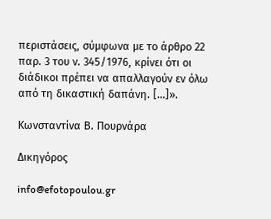περιστάσεις, σύμφωνα με το άρθρο 22 παρ. 3 του ν. 345/1976, κρίνει ότι οι διάδικοι πρέπει να απαλλαγούν εν όλω από τη δικαστική δαπάνη. […]».

Κωνσταντίνα Β. Πουρνάρα

Δικηγόρος

info@efotopoulou.gr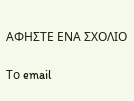ΑΦΗΣΤΕ ΕΝΑ ΣΧΟΛΙΟ

Το email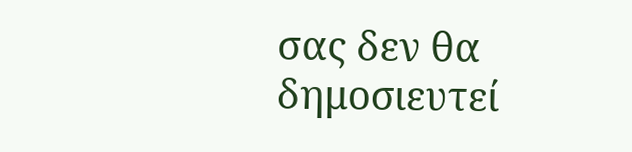σας δεν θα δημοσιευτεί